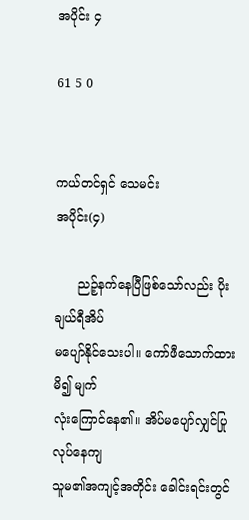အပိုင်း ၄

61 5 0


ကယ်တင်ရှင် သေမင်း
အပိုင်း(၄)

      ညဉ့်နက်နေပြီဖြစ်သော်လည်း ပိုးချယ်ရီအိပ်
မပျော်နိုင်သေးပါ။ ကော်ဖီသောက်ထားမိ၍ မျက်
လုံးကြောင်နေ၏။ အိပ်မပျော်လျှင်ပြုလုပ်နေကျ
သူမ၏အကျင့်အတိုင်း ခေါင်းရင်းတွင်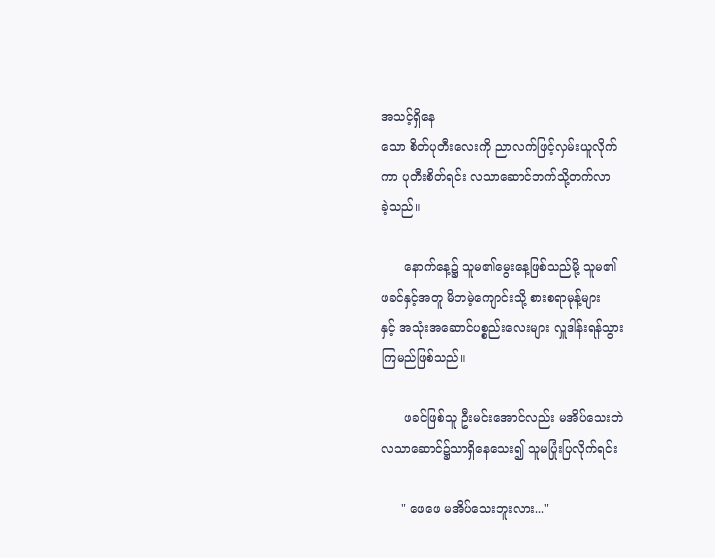အသင့်ရှိနေ
သော စိတ်ပုတီးလေးကို ညာလက်ဖြင့်လှမ်းယူလိုက်
ကာ ပုတီးစိတ်ရင်း လသာဆောင်ဘက်သို့တက်လာ
ခဲ့သည်။

      နောက်နေ့၌ သူမ၏မွေးနေ့ဖြစ်သည်မို့ သူမ၏
ဖခင်နှင့်အတူ မိဘမဲ့ကျောင်းသို့ စားစရာမုန့်များ
နှင့် အသုံးအဆောင်ပစ္စည်းလေးများ လှူဒါန်းရန်သွား
ကြမည်ဖြစ်သည်။

      ဖခင်ဖြစ်သူ ဦးမင်းအောင်လည်း မအိပ်သေးဘဲ
လသာဆောင်၌သာရှိနေသေး၍ သူမပြုံးပြလိုက်ရင်း

     " ဖေဖေ မအိပ်သေးဘူးလား..."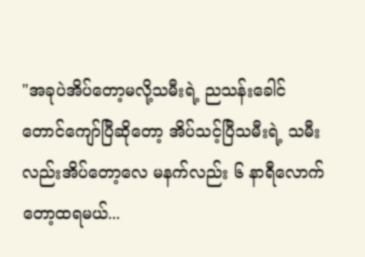"အခုပဲအိပ်တော့မလို့သမီးရဲ့ ညသန်းခေါင်
တောင်ကျော်ပြီဆိုတော့ အိပ်သင့်ပြီသမီးရဲ့ သမီး
လည်းအိပ်တော့လေ မနက်လည်း ၆ နာရီလောက်
တော့ထရမယ်...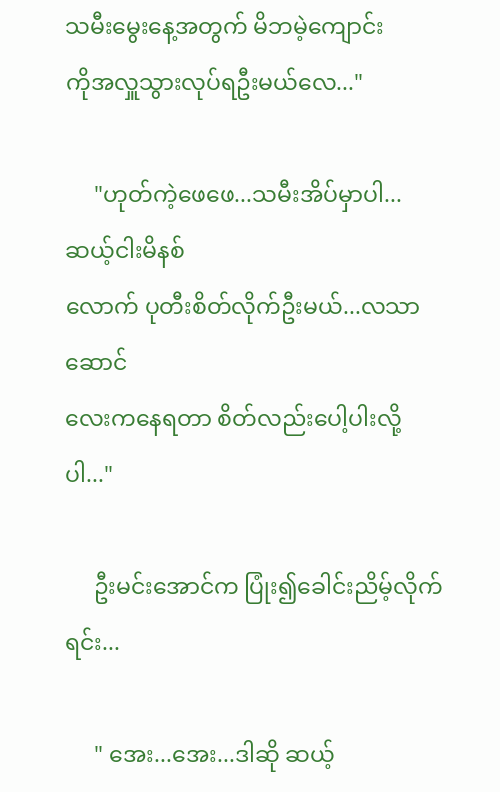သမီးမွေးနေ့အတွက် မိဘမဲ့ကျောင်း
ကိုအလှူသွားလုပ်ရဦးမယ်လေ..."

     "ဟုတ်ကဲ့ဖေဖေ...သမီးအိပ်မှာပါ...ဆယ့်ငါးမိနစ်
လောက် ပုတီးစိတ်လိုက်ဦးမယ်...လသာဆောင်
လေးကနေရတာ စိတ်လည်းပေါ့ပါးလို့ပါ..."

     ဦးမင်းအောင်က ပြုံး၍ခေါင်းညိမ့်လိုက်ရင်း...

     " အေး...အေး...ဒါဆို ဆယ့်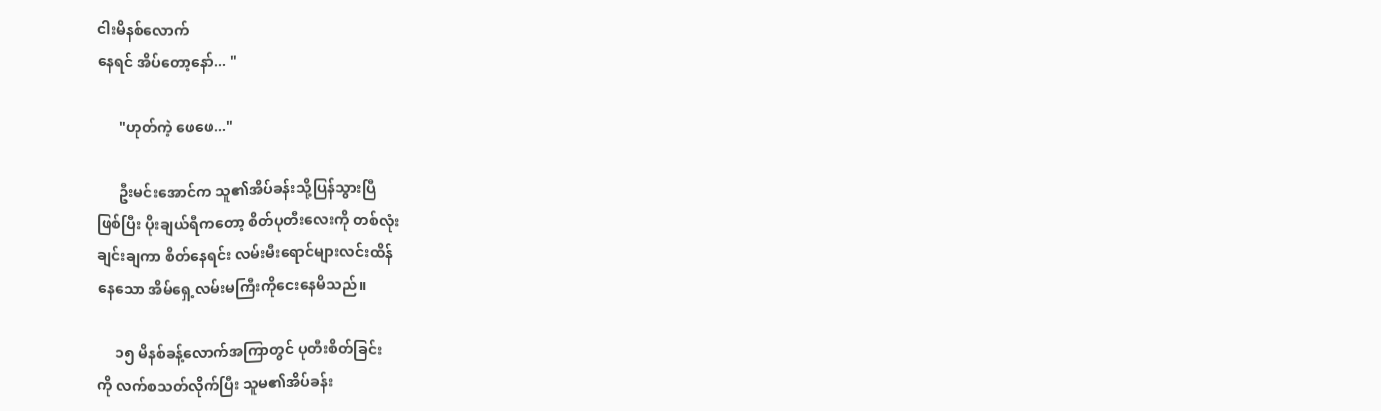ငါးမိနစ်လောက်
နေရင် အိပ်တော့နော်... "

      "ဟုတ်ကဲ့ ဖေဖေ..."

      ဦးမင်းအောင်က သူ၏အိပ်ခန်းသို့ပြန်သွားပြီ
ဖြစ်ပြီး ပိုးချယ်ရီကတော့ စိတ်ပုတီးလေးကို တစ်လုံး
ချင်းချကာ စိတ်နေရင်း လမ်းမီးရောင်များလင်းထိန်
နေသော အိမ်ရှေ့လမ်းမကြီးကိုငေးနေမိသည်။

     ၁၅ မိနစ်ခန့်လောက်အကြာတွင် ပုတီးစိတ်ခြင်း
ကို လက်စသတ်လိုက်ပြီး သူမ၏အိပ်ခန်း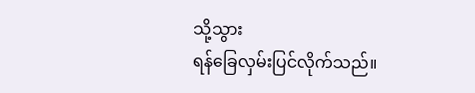သို့သွား
ရန်ခြေလှမ်းပြင်လိုက်သည်။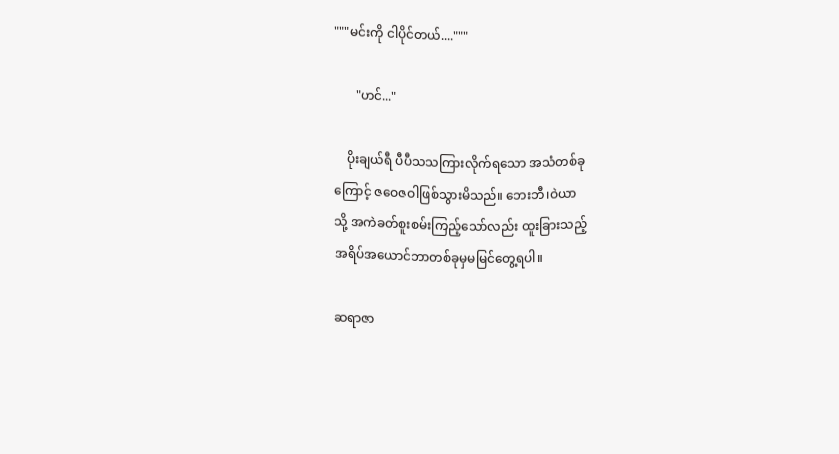"""မင်းကို ငါပိုင်တယ်...."""

       "ဟင်..."

    ပိုးချယ်ရီ ပီပီသသကြားလိုက်ရသော အသံတစ်ခု
ကြောင့် ဇဝေဇဝါဖြစ်သွားမိသည်။ ဘေးဘီ၊ဝဲယာ
သို့ အကဲခတ်စူးစမ်းကြည့်သော်လည်း ထူးခြားသည့်
အရိပ်အယောင်ဘာတစ်ခုမှမမြင်တွေ့ရပါ။

ဆရာဇာ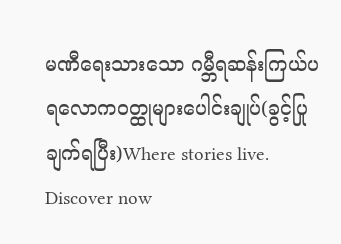မဏီရေးသားသော ဂမ္ဘီရဆန်းကြယ်ပရလောက၀တ္ထုများပေါင်းချုပ်(ခွင့်ပြုချက်ရပြီး)Where stories live. Discover now